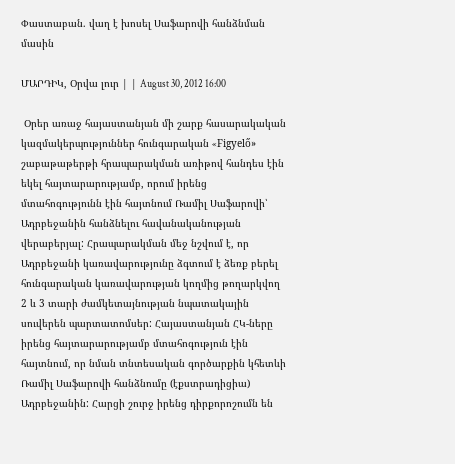Փաստաբան. վաղ է խոսել Սաֆարովի հանձնման մասին

ՄԱՐԴԻԿ, Օրվա լուր | | August 30, 2012 16:00

 Օրեր առաջ հայաստանյան մի շարք հասարակական կազմակերպություններ հունգարական «Figyelő» շաբաթաթերթի հրապարակման առիթով հանդես էին եկել հայտարարությամբ, որում իրենց մտահոգությունն էին հայտնում Ռամիլ Սաֆարովի՝ Ադրբեջանին հանձնելու հավանականության վերաբերյալ: Հրապարակման մեջ նշվում է, որ Ադրբեջանի կառավարությունը ձգտում է ձեռք բերել հունգարական կառավարության կողմից թողարկվող 2 և 3 տարի ժամկետայնության նպատակային սուվերեն պարտատոմսեր: Հայաստանյան ՀԿ-ները իրենց հայտարարությամբ մտահոգություն էին հայտնում, որ նման տնտեսական գործարքին կհետևի Ռամիլ Սաֆարովի հանձնումը (էքստրադիցիա) Ադրբեջանին: Հարցի շուրջ իրենց դիրքորոշումն են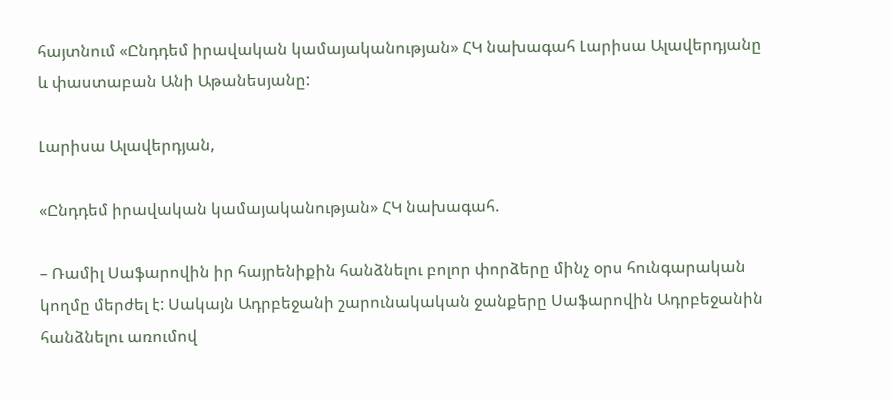հայտնում «Ընդդեմ իրավական կամայականության» ՀԿ նախագահ Լարիսա Ալավերդյանը և փաստաբան Անի Աթանեսյանը:

Լարիսա Ալավերդյան,

«Ընդդեմ իրավական կամայականության» ՀԿ նախագահ.

– Ռամիլ Սաֆարովին իր հայրենիքին հանձնելու բոլոր փորձերը մինչ օրս հունգարական կողմը մերժել է: Սակայն Ադրբեջանի շարունակական ջանքերը Սաֆարովին Ադրբեջանին հանձնելու առումով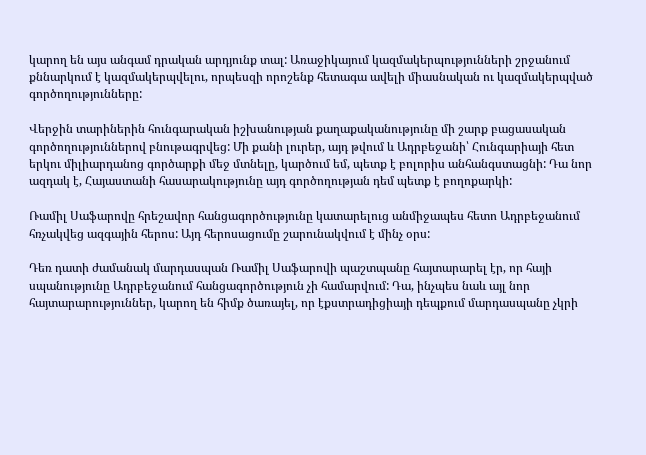կարող են այս անգամ դրական արդյունք տալ: Առաջիկայում կազմակերպությունների շրջանում քննարկում է կազմակերպվելու, որպեսզի որոշենք հետագա ավելի միասնական ու կազմակերպված գործողությունները:

Վերջին տարիներին հունգարական իշխանության քաղաքականությունը մի շարք բացասական գործողություններով բնութագրվեց: Մի քանի լուրեր, այդ թվում և Ադրբեջանի՝ Հունգարիայի հետ երկու միլիարդանոց գործարքի մեջ մտնելը, կարծում եմ, պետք է բոլորիս անհանգստացնի: Դա նոր ազդակ է, Հայաստանի հասարակությունը այդ գործողության դեմ պետք է բողոքարկի:

Ռամիլ Սաֆարովը հրեշավոր հանցագործությունը կատարելուց անմիջապես հետո Ադրբեջանում հռչակվեց ազգային հերոս: Այդ հերոսացումը շարունակվում է մինչ օրս:

Դեռ դատի ժամանակ մարդասպան Ռամիլ Սաֆարովի պաշտպանը հայտարարել էր, որ հայի սպանությունը Ադրբեջանում հանցագործություն չի համարվում: Դա, ինչպես նաև այլ նոր հայտարարություններ, կարող են հիմք ծառայել, որ էքստրադիցիայի դեպքում մարդասպանը չկրի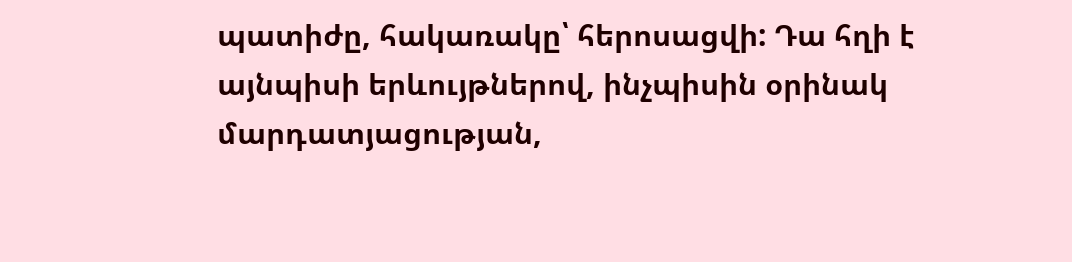պատիժը, հակառակը՝ հերոսացվի: Դա հղի է այնպիսի երևույթներով, ինչպիսին օրինակ մարդատյացության,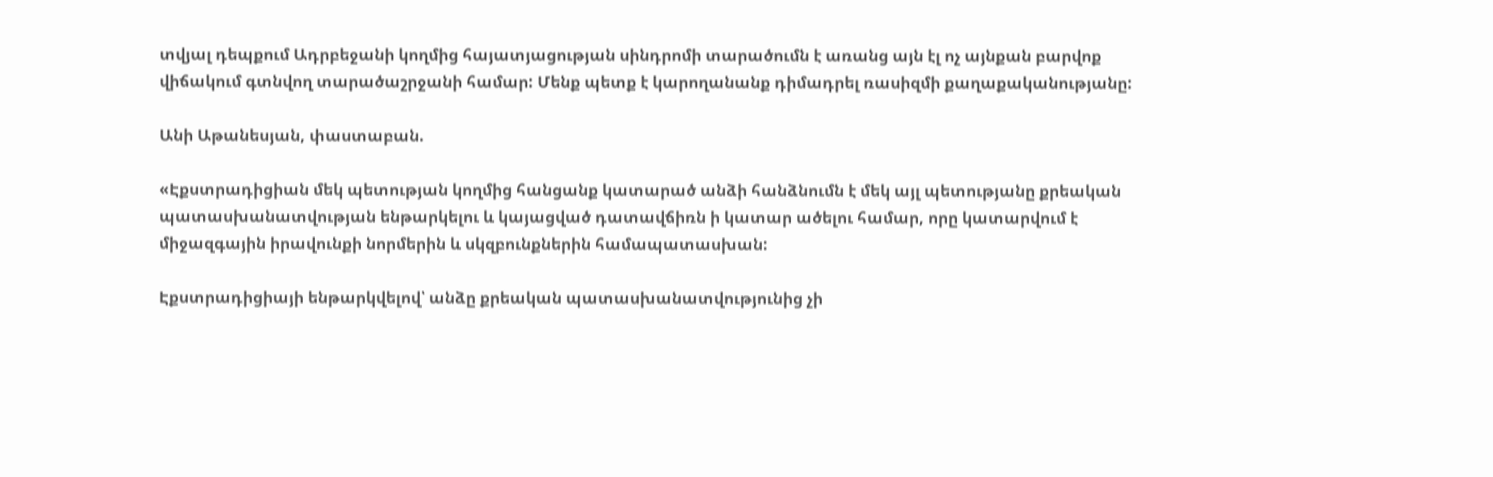տվյալ դեպքում Ադրբեջանի կողմից հայատյացության սինդրոմի տարածումն է առանց այն էլ ոչ այնքան բարվոք վիճակում գտնվող տարածաշրջանի համար: Մենք պետք է կարողանանք դիմադրել ռասիզմի քաղաքականությանը:

Անի Աթանեսյան, փաստաբան.

«Էքստրադիցիան մեկ պետության կողմից հանցանք կատարած անձի հանձնումն է մեկ այլ պետությանը քրեական պատասխանատվության ենթարկելու և կայացված դատավճիռն ի կատար ածելու համար, որը կատարվում է միջազգային իրավունքի նորմերին և սկզբունքներին համապատասխան:

Էքստրադիցիայի ենթարկվելով՝ անձը քրեական պատասխանատվությունից չի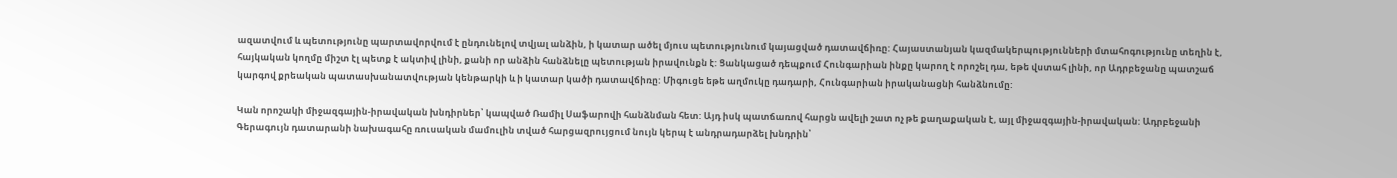ազատվում և պետությունը պարտավորվում է ընդունելով տվյալ անձին, ի կատար ածել մյուս պետությունում կայացված դատավճիռը: Հայաստանյան կազմակերպությունների մտահոգությունը տեղին է, հայկական կողմը միշտ էլ պետք է ակտիվ լինի, քանի որ անձին հանձնելը պետության իրավունքն է: Ցանկացած դեպքում Հունգարիան ինքը կարող է որոշել դա, եթե վստահ լինի, որ Ադրբեջանը պատշաճ կարգով քրեական պատասխանատվության կենթարկի և ի կատար կածի դատավճիռը: Միգուցե եթե աղմուկը դադարի, Հունգարիան իրականացնի հանձնումը:

Կան որոշակի միջազգային-իրավական խնդիրներ՝ կապված Ռամիլ Սաֆարովի հանձնման հետ: Այդ իսկ պատճառով հարցն ավելի շատ ոչ թե քաղաքական է, այլ միջազգային-իրավական: Ադրբեջանի Գերագույն դատարանի նախագահը ռուսական մամուլին տված հարցազրույցում նույն կերպ է անդրադարձել խնդրին՝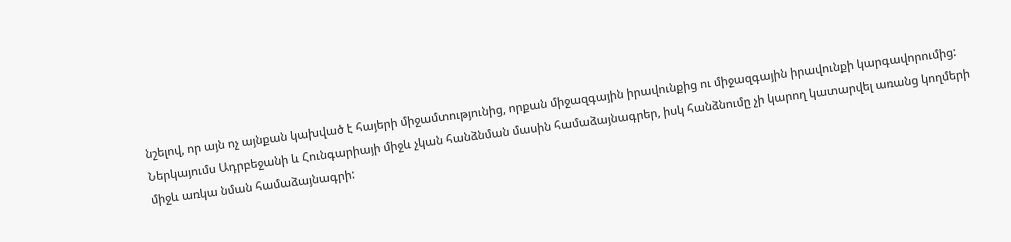նշելով, որ այն ոչ այնքան կախված է հայերի միջամտությունից, որքան միջազգային իրավունքից ու միջազգային իրավունքի կարգավորումից: Ներկայումս Ադրբեջանի և Հունգարիայի միջև չկան հանձնման մասին համաձայնագրեր, իսկ հանձնումը չի կարող կատարվել առանց կողմերի միջև առկա նման համաձայնագրի: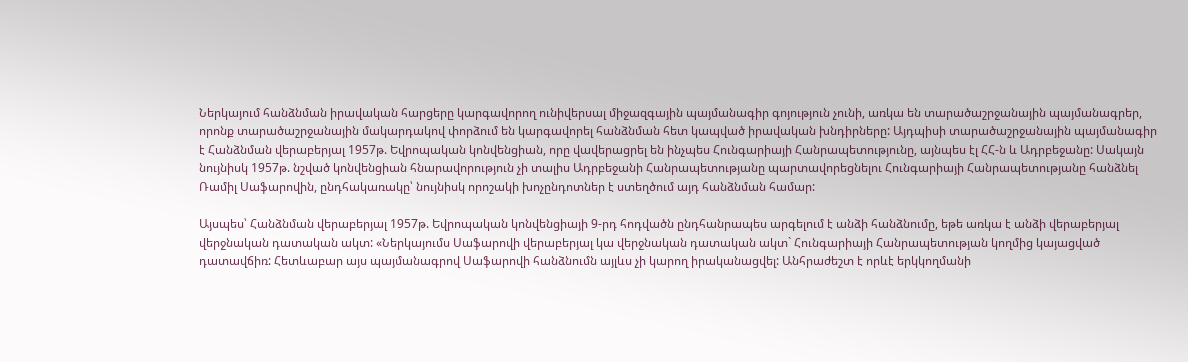Ներկայում հանձնման իրավական հարցերը կարգավորող ունիվերսալ միջազգային պայմանագիր գոյություն չունի, առկա են տարածաշրջանային պայմանագրեր, որոնք տարածաշրջանային մակարդակով փորձում են կարգավորել հանձնման հետ կապված իրավական խնդիրները: Այդպիսի տարածաշրջանային պայմանագիր է Հանձնման վերաբերյալ 1957թ. Եվրոպական կոնվենցիան, որը վավերացրել են ինչպես Հունգարիայի Հանրապետությունը, այնպես էլ ՀՀ-ն և Ադրբեջանը: Սակայն նույնիսկ 1957թ. նշված կոնվենցիան հնարավորություն չի տալիս Ադրբեջանի Հանրապետությանը պարտավորեցնելու Հունգարիայի Հանրապետությանը հանձնել Ռամիլ Սաֆարովին, ընդհակառակը՝ նույնիսկ որոշակի խոչընդոտներ է ստեղծում այդ հանձնման համար:

Այսպես՝ Հանձնման վերաբերյալ 1957թ. Եվրոպական կոնվենցիայի 9-րդ հոդվածն ընդհանրապես արգելում է անձի հանձնումը, եթե առկա է անձի վերաբերյալ վերջնական դատական ակտ: «Ներկայումս Սաֆարովի վերաբերյալ կա վերջնական դատական ակտ` Հունգարիայի Հանրապետության կողմից կայացված դատավճիռ: Հետևաբար այս պայմանագրով Սաֆարովի հանձնումն այլևս չի կարող իրականացվել: Անհրաժեշտ է որևէ երկկողմանի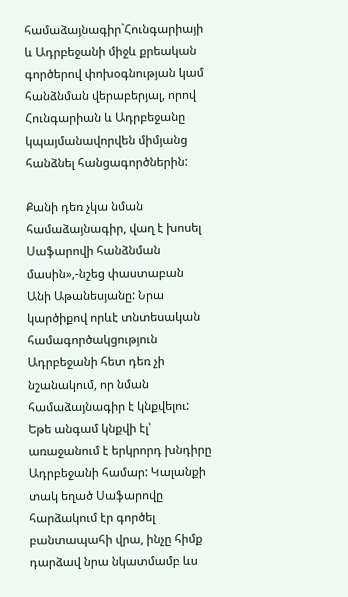համաձայնագիր`Հունգարիայի և Ադրբեջանի միջև քրեական գործերով փոխօգնության կամ հանձնման վերաբերյալ, որով Հունգարիան և Ադրբեջանը կպայմանավորվեն միմյանց հանձնել հանցագործներին:

Քանի դեռ չկա նման համաձայնագիր, վաղ է խոսել Սաֆարովի հանձնման մասին»,-նշեց փաստաբան Անի Աթանեսյանը: Նրա կարծիքով որևէ տնտեսական համագործակցություն Ադրբեջանի հետ դեռ չի նշանակում, որ նման համաձայնագիր է կնքվելու: Եթե անգամ կնքվի էլ՝ առաջանում է երկրորդ խնդիրը Ադրբեջանի համար: Կալանքի տակ եղած Սաֆարովը հարձակում էր գործել բանտապահի վրա, ինչը հիմք դարձավ նրա նկատմամբ ևս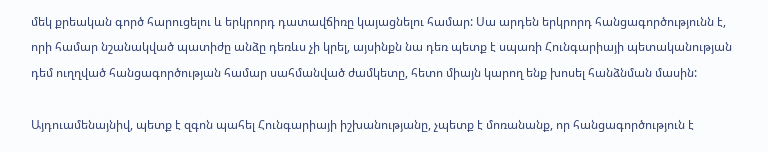մեկ քրեական գործ հարուցելու և երկրորդ դատավճիռը կայացնելու համար: Սա արդեն երկրորդ հանցագործությունն է, որի համար նշանակված պատիժը անձը դեռևս չի կրել, այսինքն նա դեռ պետք է սպառի Հունգարիայի պետականության դեմ ուղղված հանցագործության համար սահմանված ժամկետը, հետո միայն կարող ենք խոսել հանձնման մասին:

Այդուամենայնիվ, պետք է զգոն պահել Հունգարիայի իշխանությանը, չպետք է մոռանանք, որ հանցագործություն է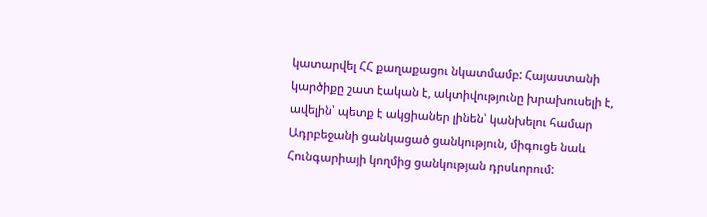կատարվել ՀՀ քաղաքացու նկատմամբ: Հայաստանի կարծիքը շատ էական է, ակտիվությունը խրախուսելի է, ավելին՝ պետք է ակցիաներ լինեն՝ կանխելու համար Ադրբեջանի ցանկացած ցանկություն, միգուցե նաև Հունգարիայի կողմից ցանկության դրսևորում: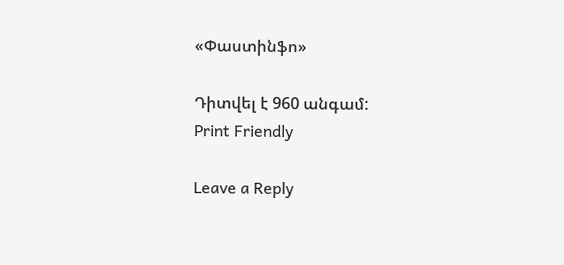«Փաստինֆո»

Դիտվել է 960 անգամ:
Print Friendly

Leave a Reply